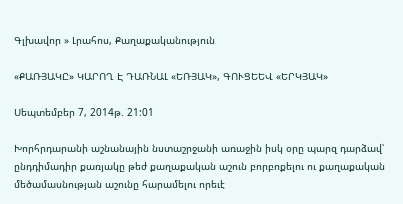Գլխավոր » Լրահոս, Քաղաքականություն

«ՔԱՌՅԱԿԸ» ԿԱՐՈՂ Է ԴԱՌՆԱԼ «ԵՌՅԱԿ», ԳՈՒՑԵԵՎ «ԵՐԿՅԱԿ»

Սեպտեմբեր 7, 2014թ. 21:01

Խորհրդարանի աշնանային նստաշրջանի առաջին իսկ օրը պարզ դարձավ՝ ընդդիմադիր քառյակը թեժ քաղաքական աշուն բորբոքելու ու քաղաքական մեծամասնության աշունը հարամելու որեւէ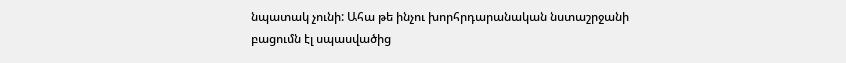նպատակ չունի: Ահա թե ինչու խորհրդարանական նստաշրջանի բացումն էլ սպասվածից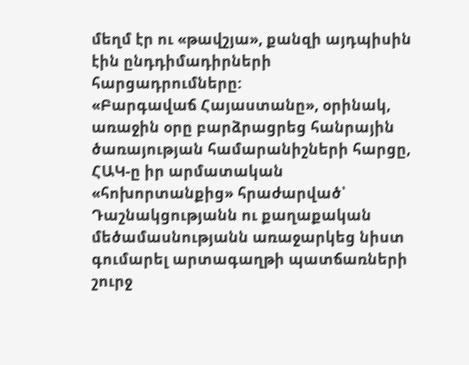մեղմ էր ու «թավշյա», քանզի այդպիսին էին ընդդիմադիրների հարցադրումները:
«Բարգավաճ Հայաստանը», օրինակ, առաջին օրը բարձրացրեց հանրային ծառայության համարանիշների հարցը, ՀԱԿ-ը իր արմատական «հոխորտանքից» հրաժարված՝ Դաշնակցությանն ու քաղաքական մեծամասնությանն առաջարկեց նիստ գումարել արտագաղթի պատճառների շուրջ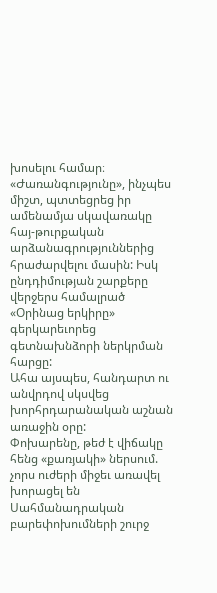խոսելու համար։
«Ժառանգությունը», ինչպես միշտ, պտտեցրեց իր ամենամյա սկավառակը հայ-թուրքական արձանագրություններից հրաժարվելու մասին: Իսկ ընդդիմության շարքերը վերջերս համալրած «Օրինաց երկիրը» գերկարեւորեց գետնախնձորի ներկրման հարցը:
Ահա այսպես, հանդարտ ու անվրդով սկսվեց խորհրդարանական աշնան առաջին օրը:
Փոխարենը, թեժ է վիճակը հենց «քառյակի» ներսում. չորս ուժերի միջեւ առավել խորացել են Սահմանադրական բարեփոխումների շուրջ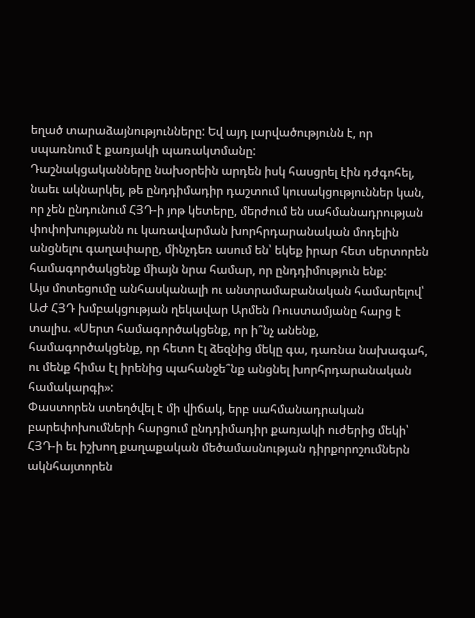եղած տարաձայնությունները: Եվ այդ լարվածությունն է, որ սպառնում է քառյակի պառակտմանը:
Դաշնակցականները նախօրեին արդեն իսկ հասցրել էին դժգոհել, նաեւ ակնարկել, թե ընդդիմադիր դաշտում կուսակցություններ կան, որ չեն ընդունում ՀՅԴ-ի յոթ կետերը, մերժում են սահմանադրության փոփոխությանն ու կառավարման խորհրդարանական մոդելին անցնելու գաղափարը, մինչդեռ ասում են՝ եկեք իրար հետ սերտորեն համագործակցենք միայն նրա համար, որ ընդդիմություն ենք:
Այս մոտեցումը անհասկանալի ու անտրամաբանական համարելով՝ ԱԺ ՀՅԴ խմբակցության ղեկավար Արմեն Ռուստամյանը հարց է տալիս. «Սերտ համագործակցենք, որ ի՞նչ անենք, համագործակցենք, որ հետո էլ ձեզնից մեկը գա, դառնա նախագահ, ու մենք հիմա էլ իրենից պահանջե՞նք անցնել խորհրդարանական համակարգի»:
Փաստորեն ստեղծվել է մի վիճակ, երբ սահմանադրական բարեփոխումների հարցում ընդդիմադիր քառյակի ուժերից մեկի՝ ՀՅԴ-ի եւ իշխող քաղաքական մեծամասնության դիրքորոշումներն ակնհայտորեն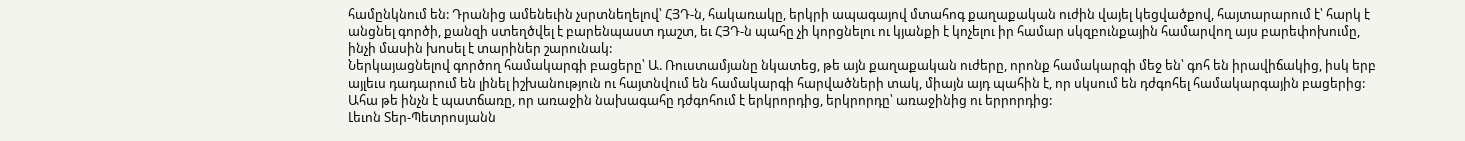համընկնում են: Դրանից ամենեւին չսրտնեղելով՝ ՀՅԴ-ն, հակառակը, երկրի ապագայով մտահոգ քաղաքական ուժին վայել կեցվածքով, հայտարարում է՝ հարկ է անցնել գործի, քանզի ստեղծվել է բարենպաստ դաշտ, եւ ՀՅԴ-ն պահը չի կորցնելու ու կյանքի է կոչելու իր համար սկզբունքային համարվող այս բարեփոխումը, ինչի մասին խոսել է տարիներ շարունակ:
Ներկայացնելով գործող համակարգի բացերը՝ Ա. Ռուստամյանը նկատեց, թե այն քաղաքական ուժերը, որոնք համակարգի մեջ են՝ գոհ են իրավիճակից, իսկ երբ այլեւս դադարում են լինել իշխանություն ու հայտնվում են համակարգի հարվածների տակ, միայն այդ պահին է, որ սկսում են դժգոհել համակարգային բացերից: Ահա թե ինչն է պատճառը, որ առաջին նախագահը դժգոհում է երկրորդից, երկրորդը՝ առաջինից ու երրորդից:
Լեւոն Տեր-Պետրոսյանն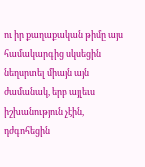ու իր քաղաքական թիմը այս համակարգից սկսեցին նեղսրտել միայն այն ժամանակ, երբ այլեւս իշխանություն չէին, դժգոհեցին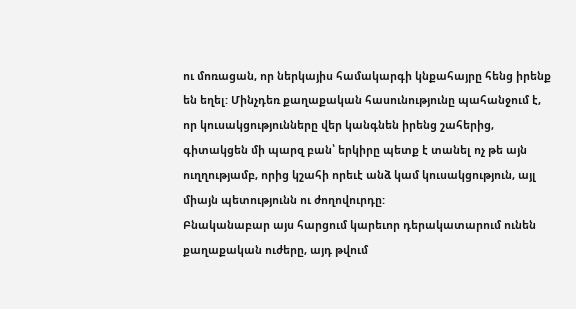ու մոռացան, որ ներկայիս համակարգի կնքահայրը հենց իրենք են եղել: Մինչդեռ քաղաքական հասունությունը պահանջում է, որ կուսակցությունները վեր կանգնեն իրենց շահերից, գիտակցեն մի պարզ բան՝ երկիրը պետք է տանել ոչ թե այն ուղղությամբ, որից կշահի որեւէ անձ կամ կուսակցություն, այլ միայն պետությունն ու ժողովուրդը:
Բնականաբար այս հարցում կարեւոր դերակատարում ունեն քաղաքական ուժերը, այդ թվում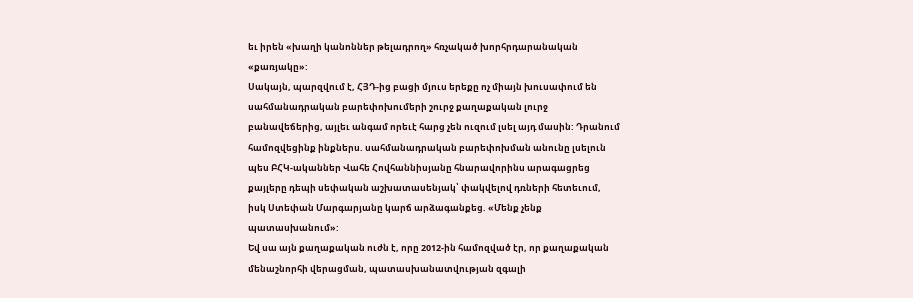եւ իրեն «խաղի կանոններ թելադրող» հռչակած խորհրդարանական «քառյակը»:
Սակայն, պարզվում է, ՀՅԴ-ից բացի մյուս երեքը ոչ միայն խուսափում են սահմանադրական բարեփոխումերի շուրջ քաղաքական լուրջ բանավեճերից, այլեւ անգամ որեւէ հարց չեն ուզում լսել այդ մասին: Դրանում համոզվեցինք ինքներս. սահմանադրական բարեփոխման անունը լսելուն պես ԲՀԿ-ականներ Վահե Հովհաննիսյանը հնարավորինս արագացրեց քայլերը դեպի սեփական աշխատասենյակ՝ փակվելով դռների հետեւում, իսկ Ստեփան Մարգարյանը կարճ արձագանքեց. «Մենք չենք պատասխանում»:
Եվ սա այն քաղաքական ուժն է, որը 2012-ին համոզված էր, որ քաղաքական մենաշնորհի վերացման, պատասխանատվության զգալի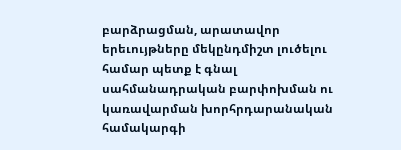բարձրացման, արատավոր երեւույթները մեկընդմիշտ լուծելու համար պետք է գնալ սահմանադրական բարփոխման ու կառավարման խորհրդարանական համակարգի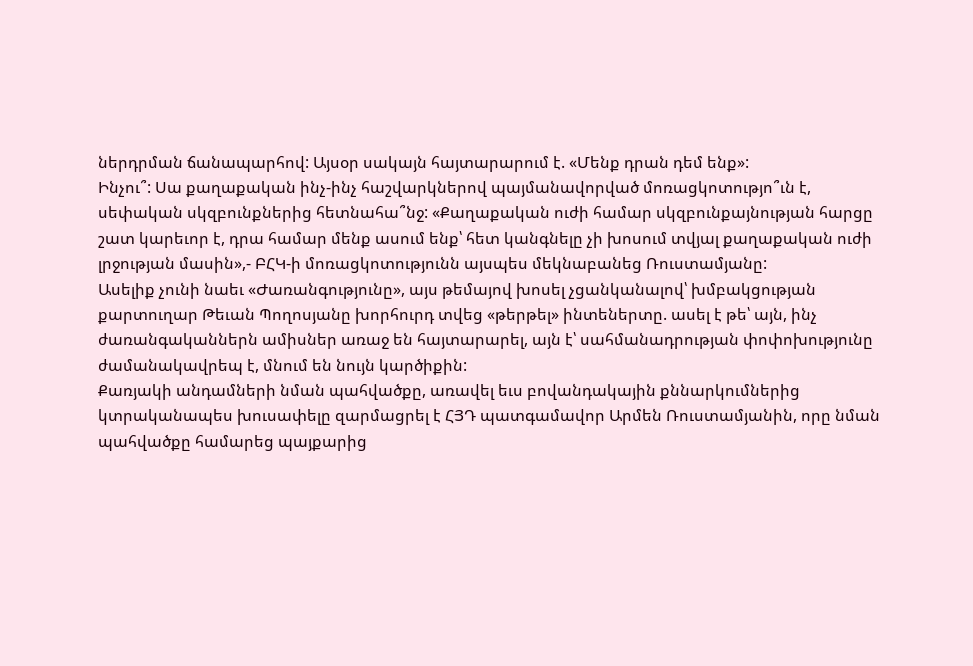ներդրման ճանապարհով: Այսօր սակայն հայտարարում է. «Մենք դրան դեմ ենք»:
Ինչու՞: Սա քաղաքական ինչ-ինչ հաշվարկներով պայմանավորված մոռացկոտությո՞ւն է, սեփական սկզբունքներից հետնահա՞նջ: «Քաղաքական ուժի համար սկզբունքայնության հարցը շատ կարեւոր է, դրա համար մենք ասում ենք՝ հետ կանգնելը չի խոսում տվյալ քաղաքական ուժի լրջության մասին»,- ԲՀԿ-ի մոռացկոտությունն այսպես մեկնաբանեց Ռուստամյանը:
Ասելիք չունի նաեւ «Ժառանգությունը», այս թեմայով խոսել չցանկանալով՝ խմբակցության քարտուղար Թեւան Պողոսյանը խորհուրդ տվեց «թերթել» ինտեներտը. ասել է թե՝ այն, ինչ ժառանգականներն ամիսներ առաջ են հայտարարել, այն է՝ սահմանադրության փոփոխությունը ժամանակավրեպ է, մնում են նույն կարծիքին:
Քառյակի անդամների նման պահվածքը, առավել եւս բովանդակային քննարկումներից կտրականապես խուսափելը զարմացրել է ՀՅԴ պատգամավոր Արմեն Ռուստամյանին, որը նման պահվածքը համարեց պայքարից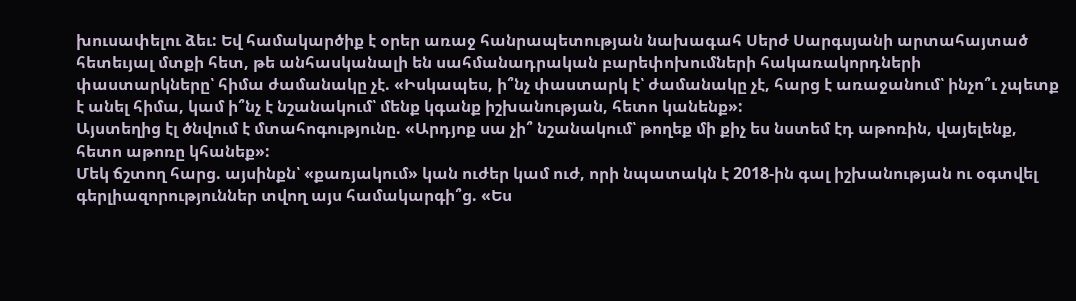խուսափելու ձեւ: Եվ համակարծիք է օրեր առաջ հանրապետության նախագահ Սերժ Սարգսյանի արտահայտած հետեւյալ մտքի հետ, թե անհասկանալի են սահմանադրական բարեփոխումների հակառակորդների փաստարկները՝ հիմա ժամանակը չէ. «Իսկապես, ի՞նչ փաստարկ է՝ ժամանակը չէ, հարց է առաջանում՝ ինչո՞ւ չպետք է անել հիմա, կամ ի՞նչ է նշանակում՝ մենք կգանք իշխանության, հետո կանենք»:
Այստեղից էլ ծնվում է մտահոգությունը. «Արդյոք սա չի՞ նշանակում՝ թողեք մի քիչ ես նստեմ էդ աթոռին, վայելենք, հետո աթոռը կհանեք»:
Մեկ ճշտող հարց. այսինքն՝ «քառյակում» կան ուժեր կամ ուժ, որի նպատակն է 2018-ին գալ իշխանության ու օգտվել գերլիազորություններ տվող այս համակարգի՞ց. «Ես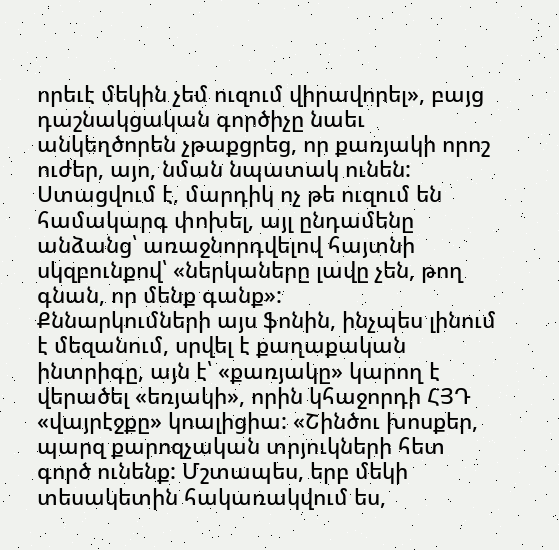որեւէ մեկին չեմ ուզում վիրավորել», բայց դաշնակցական գործիչը նաեւ անկեղծորեն չթաքցրեց, որ քառյակի որոշ ուժեր, այո, նման նպատակ ունեն: Ստացվում է, մարդիկ ոչ թե ուզում են համակարգ փոխել, այլ ընդամենը անձանց՝ առաջնորդվելով հայտնի սկզբունքով՝ «ներկաները լավը չեն, թող գնան, որ մենք գանք»:
Քննարկումների այս ֆոնին, ինչպես լինում է մեզանում, սրվել է քաղաքական ինտրիգը, այն է՝ «քառյակը» կարող է վերածել «եռյակի», որին կհաջորդի ՀՅԴ «վայրէջքը» կոալիցիա: «Շինծու խոսքեր, պարզ քարոզչական տրյուկների հետ գործ ունենք: Մշտապես, երբ մեկի տեսակետին հակառակվում ես,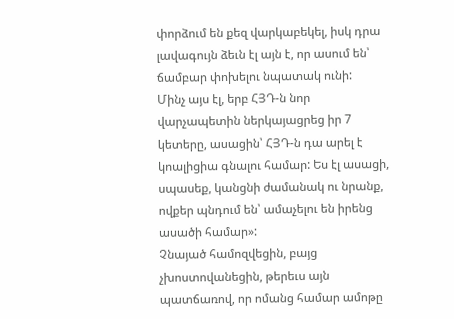փորձում են քեզ վարկաբեկել, իսկ դրա լավագույն ձեւն էլ այն է, որ ասում են՝ ճամբար փոխելու նպատակ ունի:
Մինչ այս էլ, երբ ՀՅԴ-ն նոր վարչապետին ներկայացրեց իր 7 կետերը, ասացին՝ ՀՅԴ-ն դա արել է կոալիցիա գնալու համար: Ես էլ ասացի, սպասեք, կանցնի ժամանակ ու նրանք, ովքեր պնդում են՝ ամաչելու են իրենց ասածի համար»:
Չնայած համոզվեցին, բայց չխոստովանեցին, թերեւս այն պատճառով, որ ոմանց համար ամոթը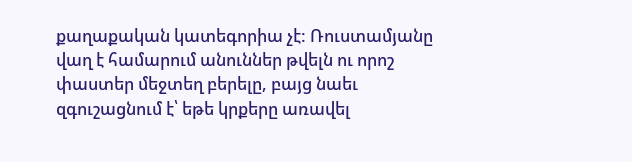քաղաքական կատեգորիա չէ: Ռուստամյանը վաղ է համարում անուններ թվելն ու որոշ փաստեր մեջտեղ բերելը, բայց նաեւ զգուշացնում է՝ եթե կրքերը առավել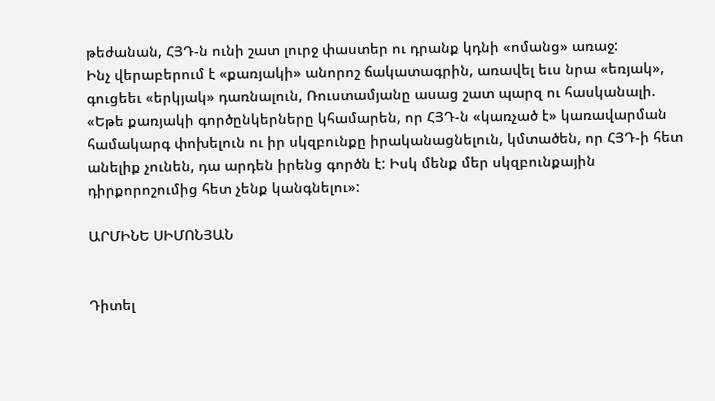թեժանան, ՀՅԴ-ն ունի շատ լուրջ փաստեր ու դրանք կդնի «ոմանց» առաջ:
Ինչ վերաբերում է «քառյակի» անորոշ ճակատագրին, առավել եւս նրա «եռյակ», գուցեեւ «երկյակ» դառնալուն, Ռուստամյանը ասաց շատ պարզ ու հասկանալի. «Եթե քառյակի գործընկերները կհամարեն, որ ՀՅԴ-ն «կառչած է» կառավարման համակարգ փոխելուն ու իր սկզբունքը իրականացնելուն, կմտածեն, որ ՀՅԴ-ի հետ անելիք չունեն, դա արդեն իրենց գործն է: Իսկ մենք մեր սկզբունքային դիրքորոշումից հետ չենք կանգնելու»:

ԱՐՄԻՆԵ ՍԻՄՈՆՅԱՆ


Դիտել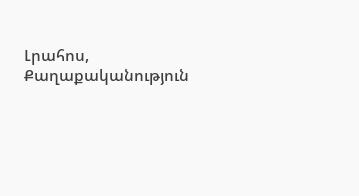Լրահոս, Քաղաքականություն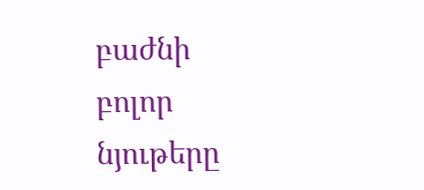բաժնի բոլոր նյութերը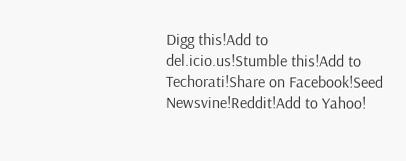Digg this!Add to del.icio.us!Stumble this!Add to Techorati!Share on Facebook!Seed Newsvine!Reddit!Add to Yahoo!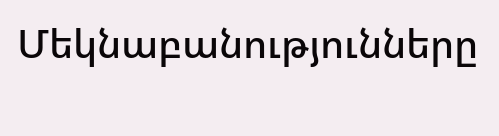Մեկնաբանությունները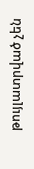թույլատրված չեն